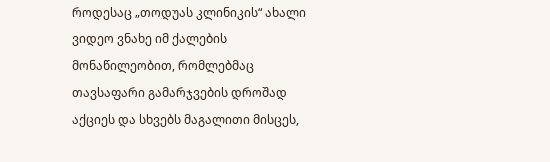როდესაც „თოდუას კლინიკის“ ახალი ვიდეო ვნახე იმ ქალების მონაწილეობით, რომლებმაც თავსაფარი გამარჯვების დროშად აქციეს და სხვებს მაგალითი მისცეს,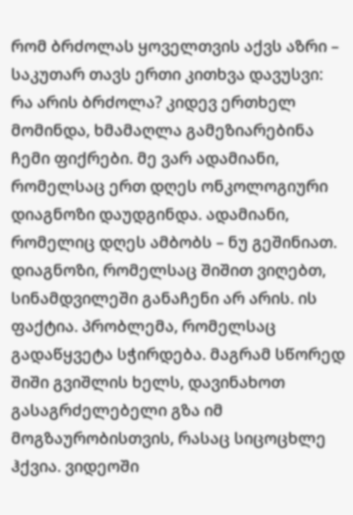რომ ბრძოლას ყოველთვის აქვს აზრი – საკუთარ თავს ერთი კითხვა დავუსვი:
რა არის ბრძოლა? კიდევ ერთხელ მომინდა, ხმამაღლა გამეზიარებინა ჩემი ფიქრები. მე ვარ ადამიანი, რომელსაც ერთ დღეს ონკოლოგიური დიაგნოზი დაუდგინდა. ადამიანი, რომელიც დღეს ამბობს – ნუ გეშინიათ. დიაგნოზი, რომელსაც შიშით ვიღებთ, სინამდვილეში განაჩენი არ არის. ის ფაქტია. პრობლემა, რომელსაც გადაწყვეტა სჭირდება. მაგრამ სწორედ შიში გვიშლის ხელს, დავინახოთ გასაგრძელებელი გზა იმ მოგზაურობისთვის, რასაც სიცოცხლე ჰქვია. ვიდეოში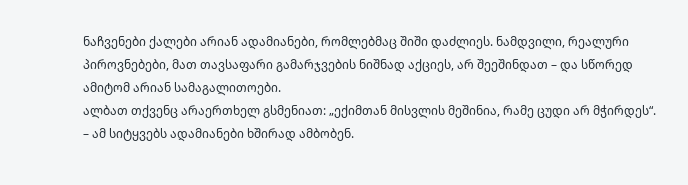ნაჩვენები ქალები არიან ადამიანები, რომლებმაც შიში დაძლიეს. ნამდვილი, რეალური პიროვნებები, მათ თავსაფარი გამარჯვების ნიშნად აქციეს, არ შეეშინდათ – და სწორედ ამიტომ არიან სამაგალითოები.
ალბათ თქვენც არაერთხელ გსმენიათ: „ექიმთან მისვლის მეშინია, რამე ცუდი არ მჭირდეს“. – ამ სიტყვებს ადამიანები ხშირად ამბობენ.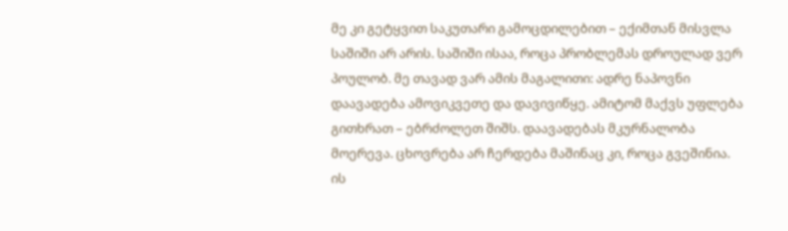მე კი გეტყვით საკუთარი გამოცდილებით – ექიმთან მისვლა საშიში არ არის. საშიში ისაა, როცა პრობლემას დროულად ვერ პოულობ. მე თავად ვარ ამის მაგალითი: ადრე ნაპოვნი დაავადება ამოვიკვეთე და დავივიწყე. ამიტომ მაქვს უფლება გითხრათ – ებრძოლეთ შიშს. დაავადებას მკურნალობა მოერევა. ცხოვრება არ ჩერდება მაშინაც კი, როცა გვეშინია. ის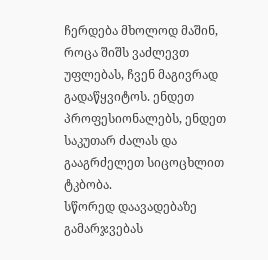ჩერდება მხოლოდ მაშინ, როცა შიშს ვაძლევთ უფლებას, ჩვენ მაგივრად გადაწყვიტოს. ენდეთ პროფესიონალებს, ენდეთ საკუთარ ძალას და გააგრძელეთ სიცოცხლით ტკბობა.
სწორედ დაავადებაზე გამარჯვებას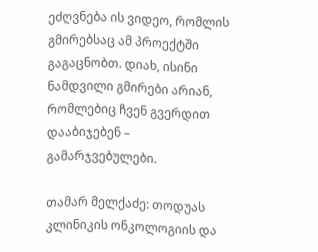ეძღვნება ის ვიდეო, რომლის გმირებსაც ამ პროექტში გაგაცნობთ. დიახ, ისინი ნამდვილი გმირები არიან, რომლებიც ჩვენ გვერდით დააბიჯებენ – გამარჯვებულები.

თამარ მელქაძე: თოდუას კლინიკის ონკოლოგიის და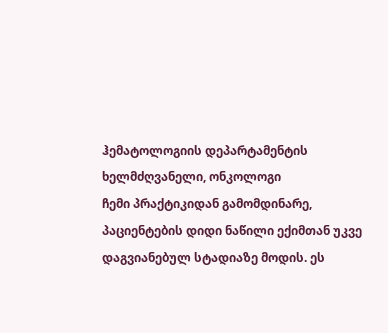ჰემატოლოგიის დეპარტამენტის ხელმძღვანელი, ონკოლოგი
ჩემი პრაქტიკიდან გამომდინარე, პაციენტების დიდი ნაწილი ექიმთან უკვე დაგვიანებულ სტადიაზე მოდის. ეს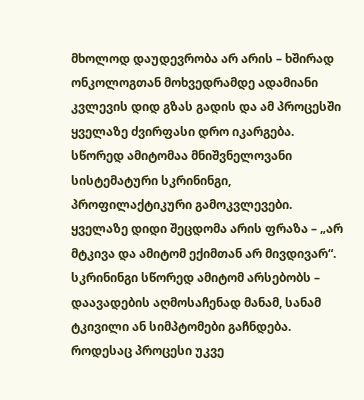მხოლოდ დაუდევრობა არ არის – ხშირად ონკოლოგთან მოხვედრამდე ადამიანი კვლევის დიდ გზას გადის და ამ პროცესში ყველაზე ძვირფასი დრო იკარგება.
სწორედ ამიტომაა მნიშვნელოვანი სისტემატური სკრინინგი, პროფილაქტიკური გამოკვლევები.
ყველაზე დიდი შეცდომა არის ფრაზა – „არ მტკივა და ამიტომ ექიმთან არ მივდივარ“. სკრინინგი სწორედ ამიტომ არსებობს – დაავადების აღმოსაჩენად მანამ, სანამ ტკივილი ან სიმპტომები გაჩნდება. როდესაც პროცესი უკვე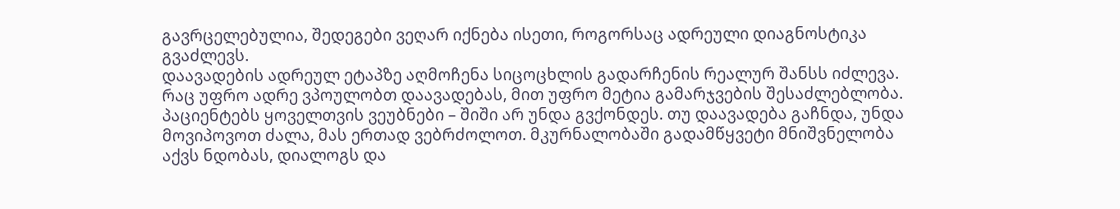გავრცელებულია, შედეგები ვეღარ იქნება ისეთი, როგორსაც ადრეული დიაგნოსტიკა გვაძლევს.
დაავადების ადრეულ ეტაპზე აღმოჩენა სიცოცხლის გადარჩენის რეალურ შანსს იძლევა. რაც უფრო ადრე ვპოულობთ დაავადებას, მით უფრო მეტია გამარჯვების შესაძლებლობა.
პაციენტებს ყოველთვის ვეუბნები – შიში არ უნდა გვქონდეს. თუ დაავადება გაჩნდა, უნდა მოვიპოვოთ ძალა, მას ერთად ვებრძოლოთ. მკურნალობაში გადამწყვეტი მნიშვნელობა აქვს ნდობას, დიალოგს და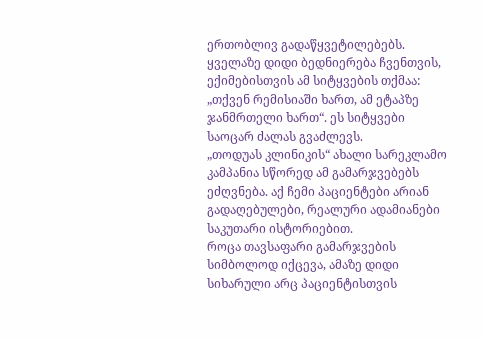ერთობლივ გადაწყვეტილებებს.
ყველაზე დიდი ბედნიერება ჩვენთვის, ექიმებისთვის ამ სიტყვების თქმაა: „თქვენ რემისიაში ხართ, ამ ეტაპზე ჯანმრთელი ხართ“. ეს სიტყვები საოცარ ძალას გვაძლევს.
„თოდუას კლინიკის“ ახალი სარეკლამო კამპანია სწორედ ამ გამარჯვებებს ეძღვნება. აქ ჩემი პაციენტები არიან გადაღებულები, რეალური ადამიანები საკუთარი ისტორიებით.
როცა თავსაფარი გამარჯვების სიმბოლოდ იქცევა, ამაზე დიდი სიხარული არც პაციენტისთვის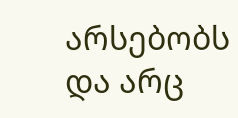არსებობს და არც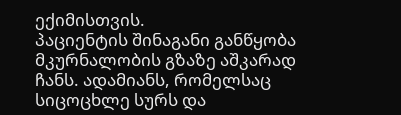ექიმისთვის.
პაციენტის შინაგანი განწყობა მკურნალობის გზაზე აშკარად ჩანს. ადამიანს, რომელსაც სიცოცხლე სურს და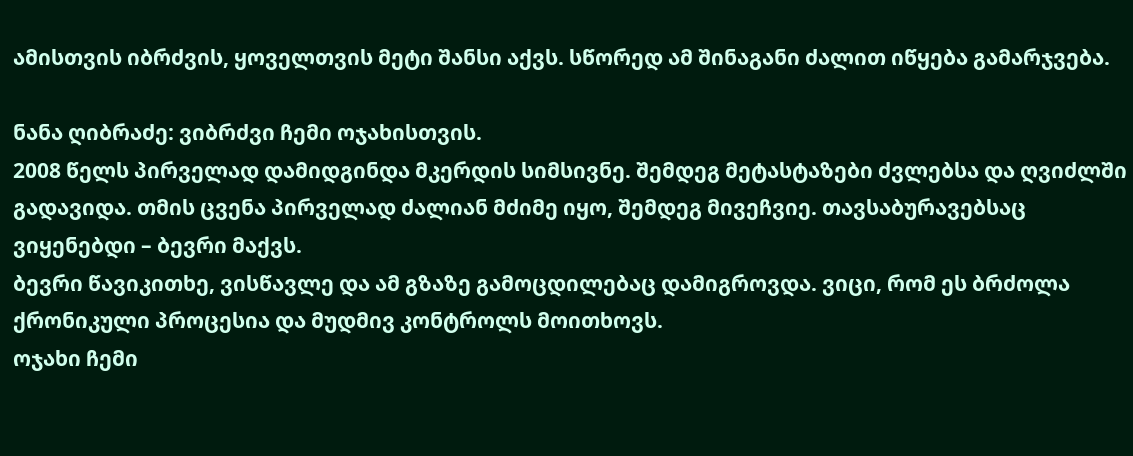ამისთვის იბრძვის, ყოველთვის მეტი შანსი აქვს. სწორედ ამ შინაგანი ძალით იწყება გამარჯვება.

ნანა ღიბრაძე: ვიბრძვი ჩემი ოჯახისთვის.
2008 წელს პირველად დამიდგინდა მკერდის სიმსივნე. შემდეგ მეტასტაზები ძვლებსა და ღვიძლში გადავიდა. თმის ცვენა პირველად ძალიან მძიმე იყო, შემდეგ მივეჩვიე. თავსაბურავებსაც ვიყენებდი – ბევრი მაქვს.
ბევრი წავიკითხე, ვისწავლე და ამ გზაზე გამოცდილებაც დამიგროვდა. ვიცი, რომ ეს ბრძოლა ქრონიკული პროცესია და მუდმივ კონტროლს მოითხოვს.
ოჯახი ჩემი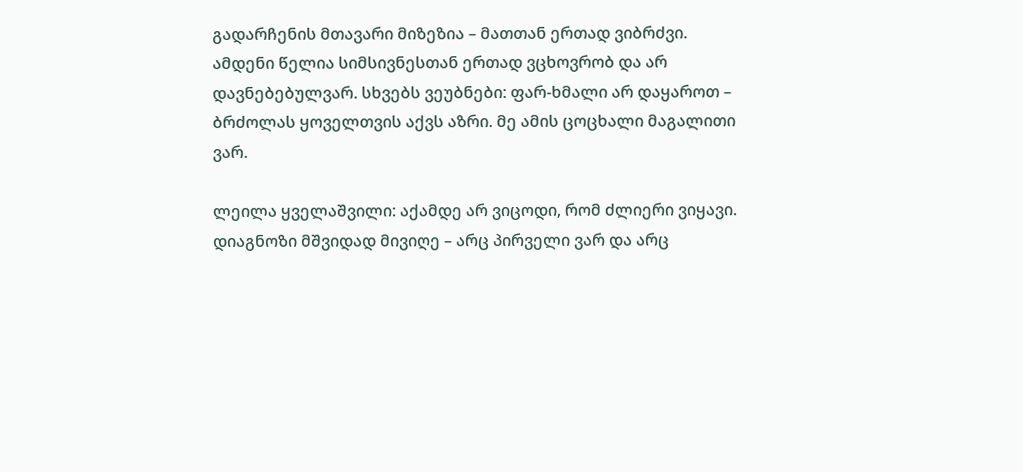გადარჩენის მთავარი მიზეზია – მათთან ერთად ვიბრძვი. ამდენი წელია სიმსივნესთან ერთად ვცხოვრობ და არ დავნებებულვარ. სხვებს ვეუბნები: ფარ-ხმალი არ დაყაროთ – ბრძოლას ყოველთვის აქვს აზრი. მე ამის ცოცხალი მაგალითი ვარ.

ლეილა ყველაშვილი: აქამდე არ ვიცოდი, რომ ძლიერი ვიყავი.
დიაგნოზი მშვიდად მივიღე – არც პირველი ვარ და არც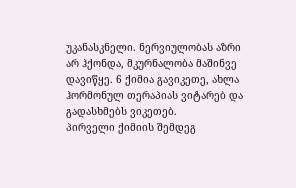უკანასკნელი. ნერვიულობას აზრი არ ჰქონდა, მკურნალობა მაშინვე დავიწყე. 6 ქიმია გავიკეთე, ახლა ჰორმონულ თერაპიას ვიტარებ და გადასხმებს ვიკეთებ.
პირველი ქიმიის შემდეგ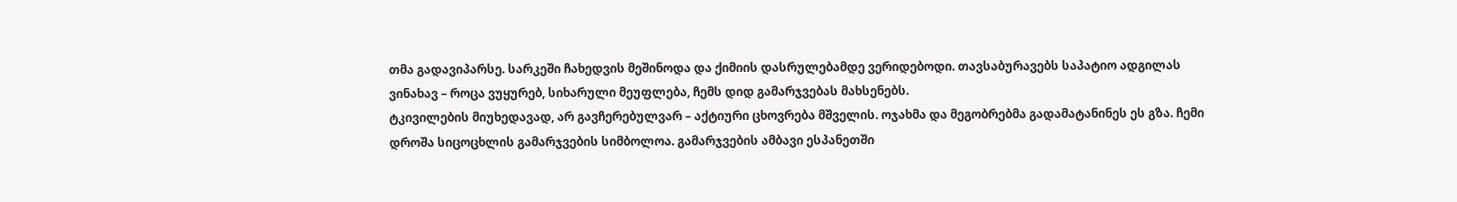თმა გადავიპარსე. სარკეში ჩახედვის მეშინოდა და ქიმიის დასრულებამდე ვერიდებოდი. თავსაბურავებს საპატიო ადგილას ვინახავ – როცა ვუყურებ, სიხარული მეუფლება, ჩემს დიდ გამარჯვებას მახსენებს.
ტკივილების მიუხედავად, არ გავჩერებულვარ – აქტიური ცხოვრება მშველის. ოჯახმა და მეგობრებმა გადამატანინეს ეს გზა. ჩემი დროშა სიცოცხლის გამარჯვების სიმბოლოა. გამარჯვების ამბავი ესპანეთში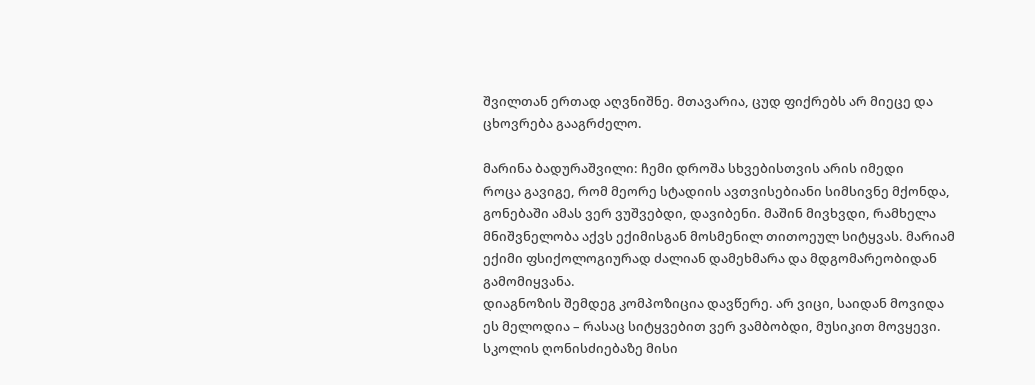შვილთან ერთად აღვნიშნე. მთავარია, ცუდ ფიქრებს არ მიეცე და ცხოვრება გააგრძელო.

მარინა ბადურაშვილი: ჩემი დროშა სხვებისთვის არის იმედი
როცა გავიგე, რომ მეორე სტადიის ავთვისებიანი სიმსივნე მქონდა, გონებაში ამას ვერ ვუშვებდი, დავიბენი. მაშინ მივხვდი, რამხელა მნიშვნელობა აქვს ექიმისგან მოსმენილ თითოეულ სიტყვას. მარიამ ექიმი ფსიქოლოგიურად ძალიან დამეხმარა და მდგომარეობიდან გამომიყვანა.
დიაგნოზის შემდეგ კომპოზიცია დავწერე. არ ვიცი, საიდან მოვიდა ეს მელოდია – რასაც სიტყვებით ვერ ვამბობდი, მუსიკით მოვყევი. სკოლის ღონისძიებაზე მისი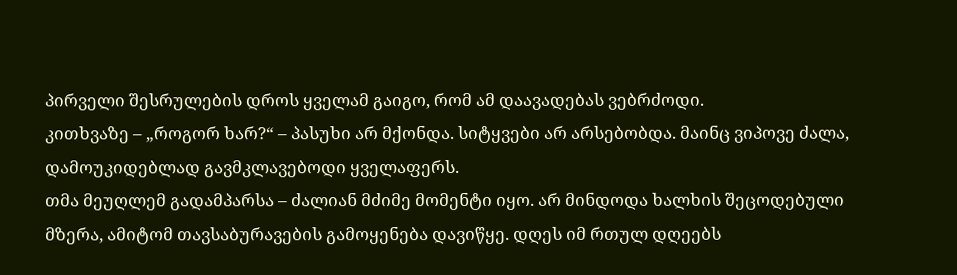პირველი შესრულების დროს ყველამ გაიგო, რომ ამ დაავადებას ვებრძოდი.
კითხვაზე – „როგორ ხარ?“ – პასუხი არ მქონდა. სიტყვები არ არსებობდა. მაინც ვიპოვე ძალა, დამოუკიდებლად გავმკლავებოდი ყველაფერს.
თმა მეუღლემ გადამპარსა – ძალიან მძიმე მომენტი იყო. არ მინდოდა ხალხის შეცოდებული მზერა, ამიტომ თავსაბურავების გამოყენება დავიწყე. დღეს იმ რთულ დღეებს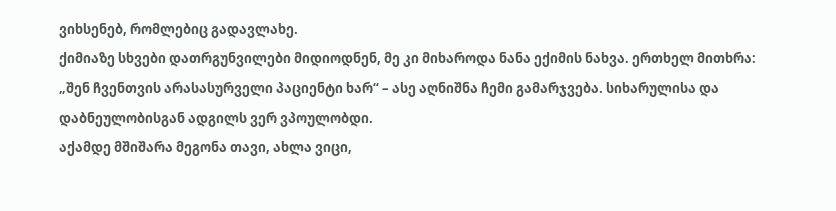ვიხსენებ, რომლებიც გადავლახე.
ქიმიაზე სხვები დათრგუნვილები მიდიოდნენ, მე კი მიხაროდა ნანა ექიმის ნახვა. ერთხელ მითხრა: „შენ ჩვენთვის არასასურველი პაციენტი ხარ“ – ასე აღნიშნა ჩემი გამარჯვება. სიხარულისა და დაბნეულობისგან ადგილს ვერ ვპოულობდი.
აქამდე მშიშარა მეგონა თავი, ახლა ვიცი,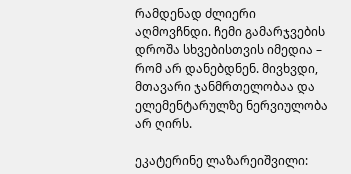რამდენად ძლიერი აღმოვჩნდი. ჩემი გამარჯვების დროშა სხვებისთვის იმედია – რომ არ დანებდნენ. მივხვდი, მთავარი ჯანმრთელობაა და ელემენტარულზე ნერვიულობა არ ღირს.

ეკატერინე ლაზარეიშვილი: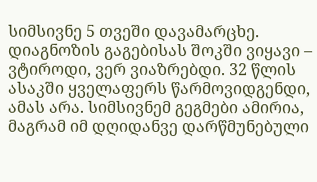სიმსივნე 5 თვეში დავამარცხე.
დიაგნოზის გაგებისას შოკში ვიყავი – ვტიროდი, ვერ ვიაზრებდი. 32 წლის ასაკში ყველაფერს წარმოვიდგენდი, ამას არა. სიმსივნემ გეგმები ამირია, მაგრამ იმ დღიდანვე დარწმუნებული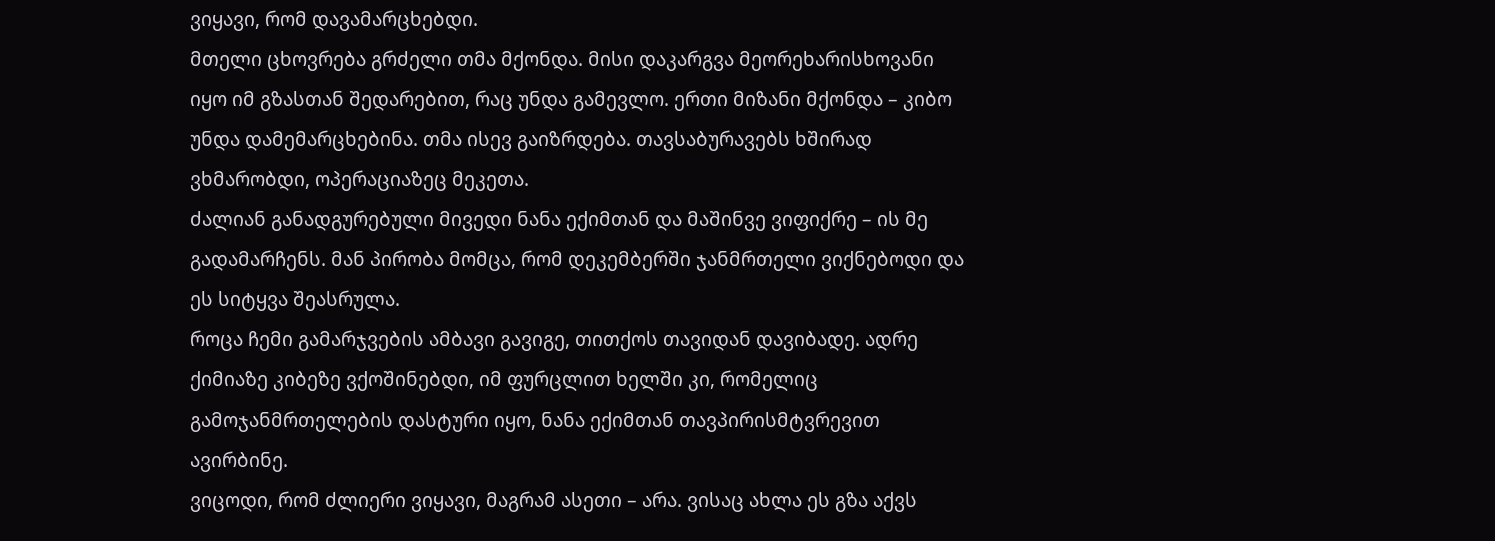ვიყავი, რომ დავამარცხებდი.
მთელი ცხოვრება გრძელი თმა მქონდა. მისი დაკარგვა მეორეხარისხოვანი იყო იმ გზასთან შედარებით, რაც უნდა გამევლო. ერთი მიზანი მქონდა – კიბო უნდა დამემარცხებინა. თმა ისევ გაიზრდება. თავსაბურავებს ხშირად ვხმარობდი, ოპერაციაზეც მეკეთა.
ძალიან განადგურებული მივედი ნანა ექიმთან და მაშინვე ვიფიქრე – ის მე გადამარჩენს. მან პირობა მომცა, რომ დეკემბერში ჯანმრთელი ვიქნებოდი და ეს სიტყვა შეასრულა.
როცა ჩემი გამარჯვების ამბავი გავიგე, თითქოს თავიდან დავიბადე. ადრე ქიმიაზე კიბეზე ვქოშინებდი, იმ ფურცლით ხელში კი, რომელიც გამოჯანმრთელების დასტური იყო, ნანა ექიმთან თავპირისმტვრევით ავირბინე.
ვიცოდი, რომ ძლიერი ვიყავი, მაგრამ ასეთი – არა. ვისაც ახლა ეს გზა აქვს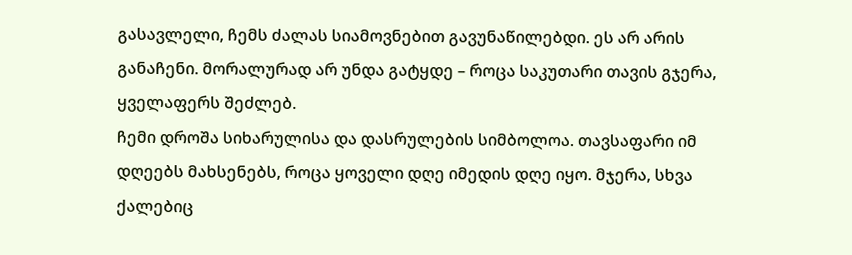გასავლელი, ჩემს ძალას სიამოვნებით გავუნაწილებდი. ეს არ არის განაჩენი. მორალურად არ უნდა გატყდე – როცა საკუთარი თავის გჯერა, ყველაფერს შეძლებ.
ჩემი დროშა სიხარულისა და დასრულების სიმბოლოა. თავსაფარი იმ დღეებს მახსენებს, როცა ყოველი დღე იმედის დღე იყო. მჯერა, სხვა ქალებიც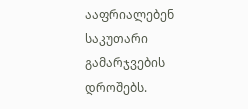ააფრიალებენ საკუთარი გამარჯვების დროშებს.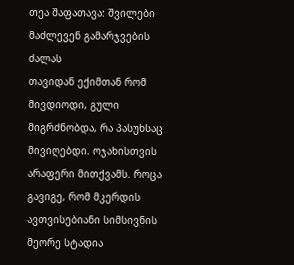თეა შაფათავა: შვილები მაძლევენ გამარჯვების ძალას
თავიდან ექიმთან რომ მივდიოდი, გული მიგრძნობდა, რა პასუხსაც მივიღებდი. ოჯახისთვის არაფერი მითქვამს. როცა გავიგე, რომ მკერდის ავთვისებიანი სიმსივნის მეორე სტადია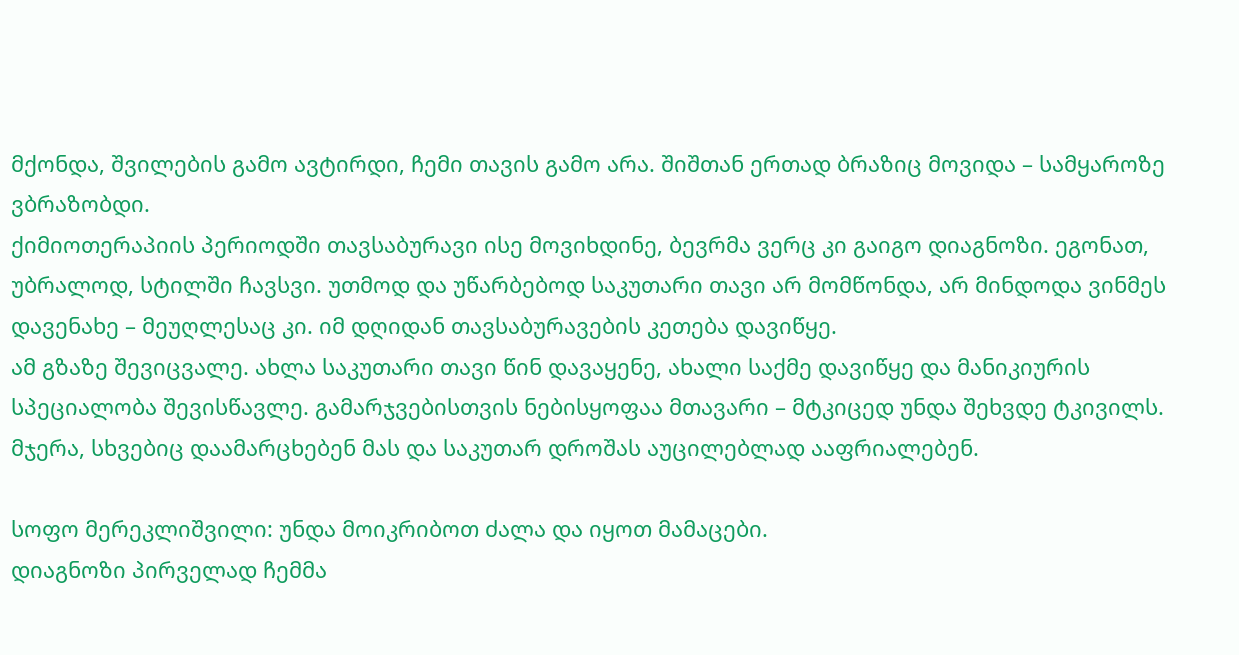მქონდა, შვილების გამო ავტირდი, ჩემი თავის გამო არა. შიშთან ერთად ბრაზიც მოვიდა – სამყაროზე ვბრაზობდი.
ქიმიოთერაპიის პერიოდში თავსაბურავი ისე მოვიხდინე, ბევრმა ვერც კი გაიგო დიაგნოზი. ეგონათ, უბრალოდ, სტილში ჩავსვი. უთმოდ და უწარბებოდ საკუთარი თავი არ მომწონდა, არ მინდოდა ვინმეს დავენახე – მეუღლესაც კი. იმ დღიდან თავსაბურავების კეთება დავიწყე.
ამ გზაზე შევიცვალე. ახლა საკუთარი თავი წინ დავაყენე, ახალი საქმე დავიწყე და მანიკიურის სპეციალობა შევისწავლე. გამარჯვებისთვის ნებისყოფაა მთავარი – მტკიცედ უნდა შეხვდე ტკივილს. მჯერა, სხვებიც დაამარცხებენ მას და საკუთარ დროშას აუცილებლად ააფრიალებენ.

სოფო მერეკლიშვილი: უნდა მოიკრიბოთ ძალა და იყოთ მამაცები.
დიაგნოზი პირველად ჩემმა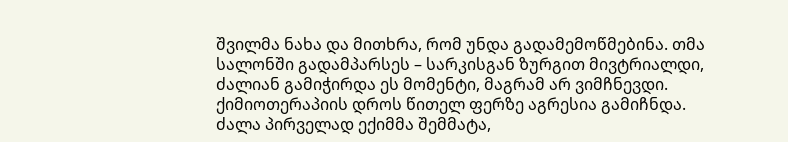შვილმა ნახა და მითხრა, რომ უნდა გადამემოწმებინა. თმა სალონში გადამპარსეს – სარკისგან ზურგით მივტრიალდი, ძალიან გამიჭირდა ეს მომენტი, მაგრამ არ ვიმჩნევდი.
ქიმიოთერაპიის დროს წითელ ფერზე აგრესია გამიჩნდა. ძალა პირველად ექიმმა შემმატა,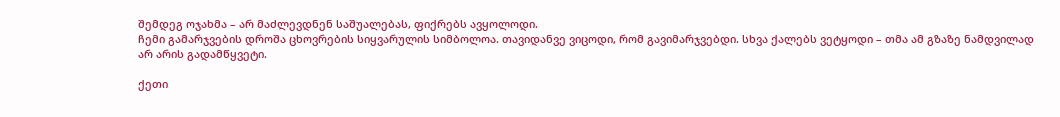შემდეგ ოჯახმა – არ მაძლევდნენ საშუალებას, ფიქრებს ავყოლოდი.
ჩემი გამარჯვების დროშა ცხოვრების სიყვარულის სიმბოლოა. თავიდანვე ვიცოდი, რომ გავიმარჯვებდი. სხვა ქალებს ვეტყოდი – თმა ამ გზაზე ნამდვილად არ არის გადამწყვეტი.

ქეთი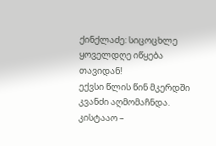ქინქლაძე: სიცოცხლე ყოველდღე იწყება თავიდან!
ექვსი წლის წინ მკერდში კვანძი აღმომაჩნდა. კისტააო –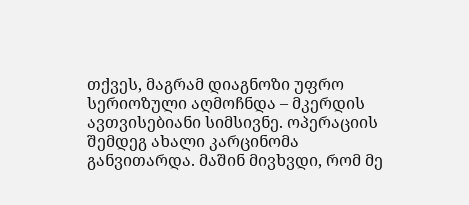თქვეს, მაგრამ დიაგნოზი უფრო სერიოზული აღმოჩნდა – მკერდის ავთვისებიანი სიმსივნე. ოპერაციის შემდეგ ახალი კარცინომა განვითარდა. მაშინ მივხვდი, რომ მე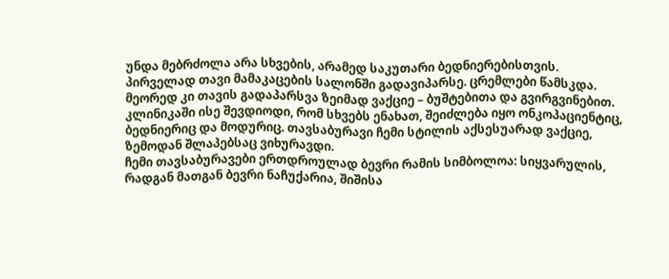უნდა მებრძოლა არა სხვების, არამედ საკუთარი ბედნიერებისთვის.
პირველად თავი მამაკაცების სალონში გადავიპარსე. ცრემლები წამსკდა. მეორედ კი თავის გადაპარსვა ზეიმად ვაქციე – ბუშტებითა და გვირგვინებით. კლინიკაში ისე შევდიოდი, რომ სხვებს ენახათ, შეიძლება იყო ონკოპაციენტიც, ბედნიერიც და მოდურიც. თავსაბურავი ჩემი სტილის აქსესუარად ვაქციე, ზემოდან შლაპებსაც ვიხურავდი.
ჩემი თავსაბურავები ერთდროულად ბევრი რამის სიმბოლოა: სიყვარულის, რადგან მათგან ბევრი ნაჩუქარია, შიშისა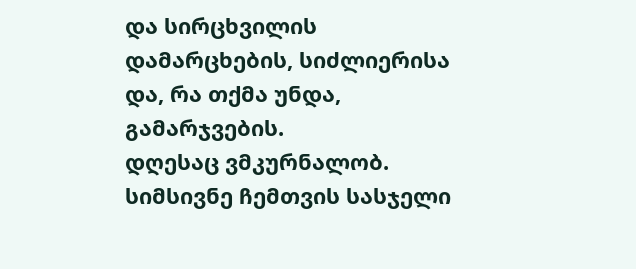და სირცხვილის დამარცხების, სიძლიერისა და, რა თქმა უნდა, გამარჯვების.
დღესაც ვმკურნალობ.
სიმსივნე ჩემთვის სასჯელი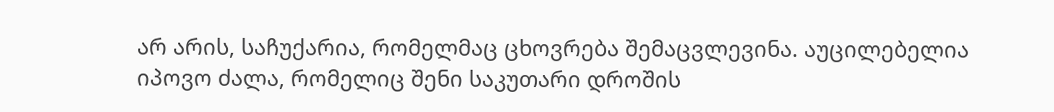არ არის, საჩუქარია, რომელმაც ცხოვრება შემაცვლევინა. აუცილებელია იპოვო ძალა, რომელიც შენი საკუთარი დროშის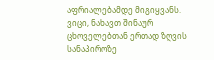აფრიალებამდე მიგიყვანს.
ვიცი, ნახავთ შინაურ ცხოველებთან ერთად ზღვის სანაპიროზე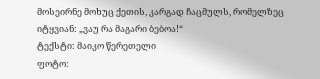მოსეირნე მოხუც ქეთის, კარგად ჩაცმულს, რომელზეც იტყვიან: „ვაუ რა მაგარი ბებოა!“
ტექსტი: მაიკო წერეთელი
ფოტო: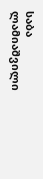საბა ლამიაშვილი